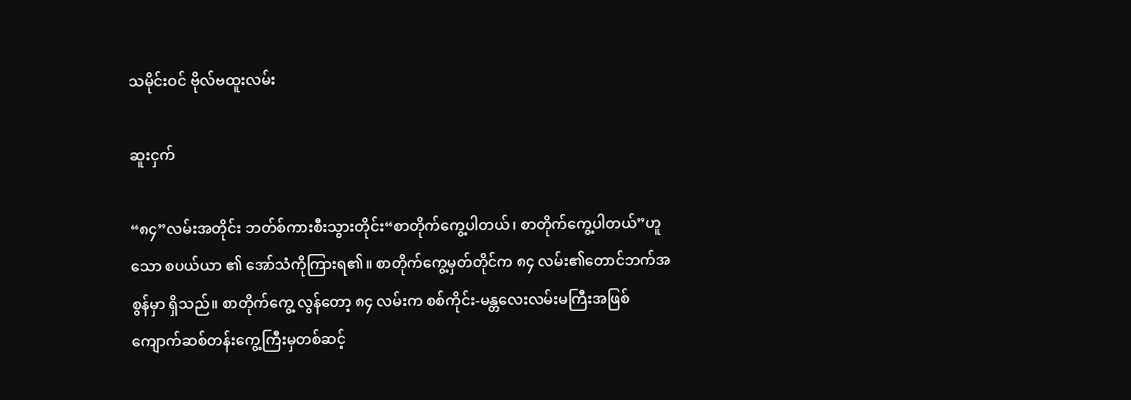သမိုင်းဝင် ဗိုလ်ဗထူးလမ်း

ဆူးငှက်

“၈၄”လမ်းအတိုင်း ဘတ်စ်ကားစီးသွားတိုင်း“စာတိုက်ကွေ့ပါတယ်၊ စာတိုက်ကွေ့ပါတယ်”ဟူသော စပယ်ယာ ၏ အော်သံကိုကြားရ၏။ စာတိုက်ကွေ့မှတ်တိုင်က ၈၄ လမ်း၏တောင်ဘက်အစွန်မှာ ရှိသည်။ စာတိုက်ကွေ့ လွန်တော့ ၈၄ လမ်းက စစ်ကိုင်း-မန္တလေးလမ်းမကြီးအဖြစ် ကျောက်ဆစ်တန်းကွေ့ကြီးမှတစ်ဆင့်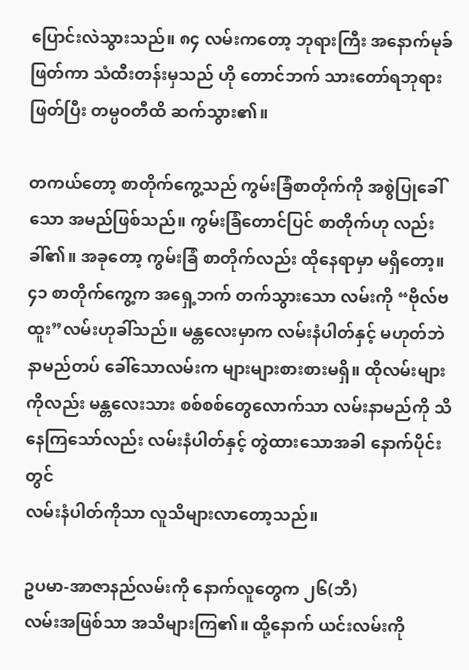ပြောင်းလဲသွားသည်။ ၈၄ လမ်းကတော့ ဘုရားကြီး အနောက်မုခ်ဖြတ်ကာ သံထီးတန်းမှသည် ဟို တောင်ဘက် သားတော်ရဘုရား ဖြတ်ပြီး တမ္ပဝတီထိ ဆက်သွား၏။

တကယ်တော့ စာတိုက်ကွေ့သည် ကွမ်းခြံစာတိုက်ကို အစွဲပြုခေါ်သော အမည်ဖြစ်သည်။ ကွမ်းခြံတောင်ပြင် စာတိုက်ဟု လည်းခါ်၏။ အခုတော့ ကွမ်းခြံ စာတိုက်လည်း ထိုနေရာမှာ မရှိတော့။ ၄၁ စာတိုက်ကွေ့က အရှေ့ဘက် တက်သွားသော လမ်းကို “ဗိုလ်ဗထူး”လမ်းဟုခါ်သည်။ မန္တလေးမှာက လမ်းနံပါတ်နှင့် မဟုတ်ဘဲ နာမည်တပ် ခေါ်သောလမ်းက များများစားစားမရှိ။ ထိုလမ်းများကိုလည်း မန္တလေးသား စစ်စစ်တွေလောက်သာ လမ်းနာမည်ကို သိနေကြသော်လည်း လမ်းနံပါတ်နှင့် တွဲထားသောအခါ နောက်ပိုင်းတွင်
လမ်းနံပါတ်ကိုသာ လူသိများလာတော့သည်။

ဥပမာ-အာဇာနည်လမ်းကို နောက်လူတွေက ၂၆(ဘီ)
လမ်းအဖြစ်သာ အသိများကြ၏။ ထို့နောက် ယင်းလမ်းကို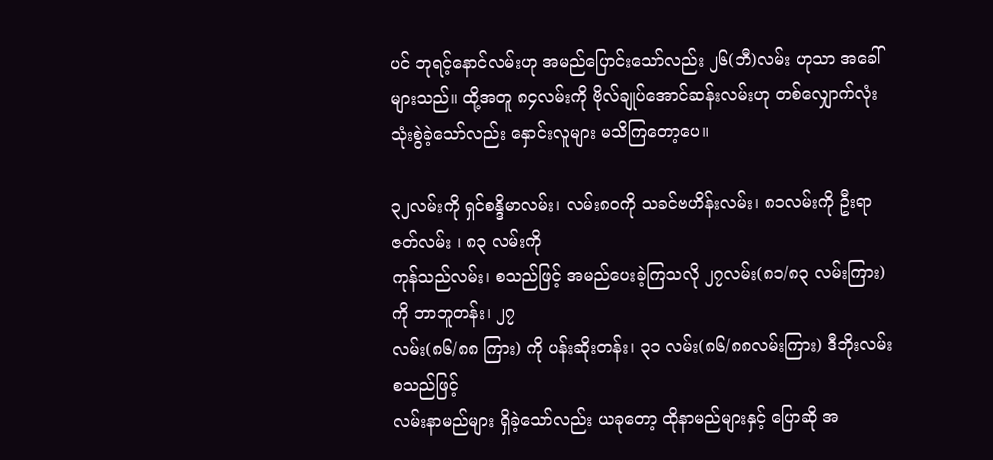ပင် ဘုရင့်နောင်လမ်းဟု အမည်ပြောင်းသော်လည်း ၂၆(ဘီ)လမ်း ဟုသာ အခေါ် များသည်။ ထို့အတူ ၈၄လမ်းကို ဗိုလ်ချုပ်အောင်ဆန်းလမ်းဟု တစ်လျှောက်လုံး သုံးစွဲခဲ့သော်လည်း နှောင်းလူများ မသိကြတော့ပေ။

၃၂လမ်းကို ရှင်စန္ဒိမာလမ်း၊ လမ်း၈၀ကို သခင်ဗဟိန်းလမ်း၊ ၈၁လမ်းကို ဦးရာဇတ်လမ်း ၊ ၈၃ လမ်းကို
ကုန်သည်လမ်း၊ စသည်ဖြင့် အမည်ပေးခဲ့ကြသလို ၂၇လမ်း(၈၁/၈၃ လမ်းကြား)ကို ဘာဘူတန်း၊ ၂၇
လမ်း(၈၆/၈၈ ကြား) ကို ပန်းဆိုးတန်း၊ ၃၁ လမ်း(၈၆/၈၈လမ်းကြား) ဒီဘိုးလမ်း စသည်ဖြင့်
လမ်းနာမည်များ ရှိခဲ့သော်လည်း ယခုတော့ ထိုနာမည်များနှင့် ပြောဆို အ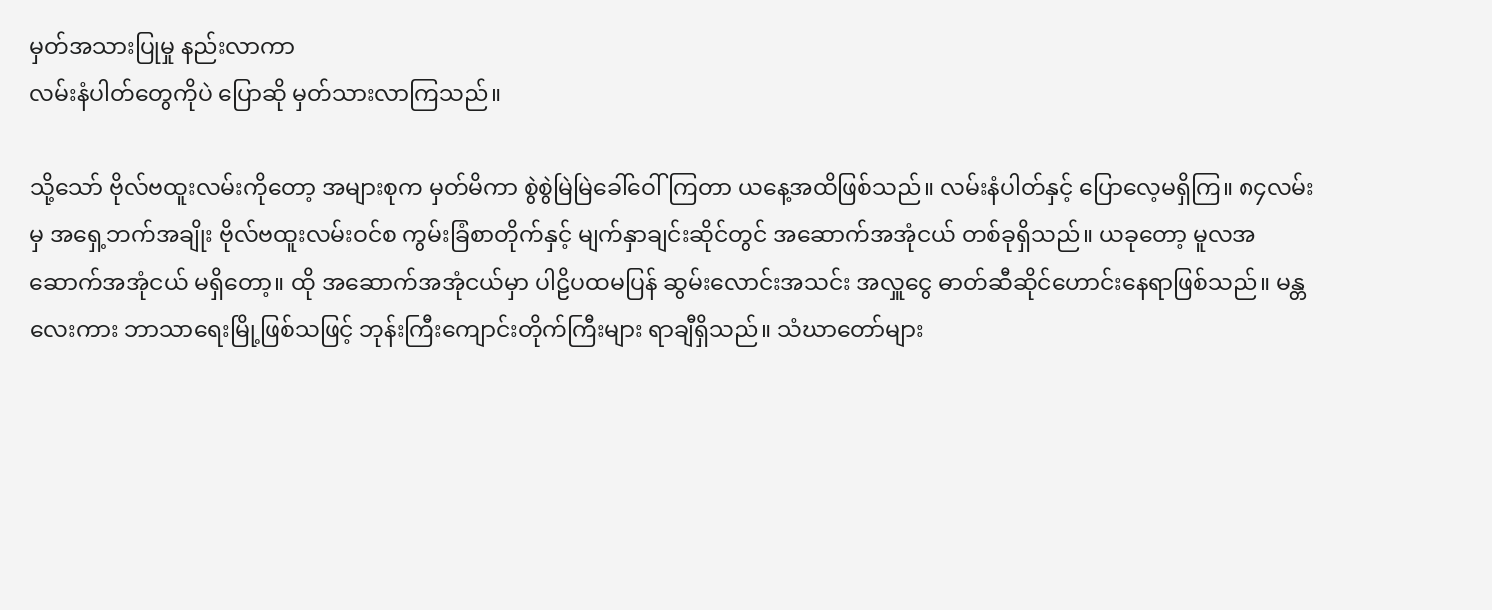မှတ်အသားပြုမှု နည်းလာကာ
လမ်းနံပါတ်တွေကိုပဲ ပြောဆို မှတ်သားလာကြသည်။

သို့သော် ဗိုလ်ဗထူးလမ်းကိုတော့ အများစုက မှတ်မိကာ စွဲစွဲမြဲမြဲခေါ်ဝေါ်ကြတာ ယနေ့အထိဖြစ်သည်။ လမ်းနံပါတ်နှင့် ပြောလေ့မရှိကြ။ ၈၄လမ်းမှ အရှေ့ဘက်အချိုး ဗိုလ်ဗထူးလမ်းဝင်စ ကွမ်းခြံစာတိုက်နှင့် မျက်နှာချင်းဆိုင်တွင် အဆောက်အအုံငယ် တစ်ခုရှိသည်။ ယခုတော့ မူလအဆောက်အအုံငယ် မရှိတော့။ ထို အဆောက်အအုံငယ်မှာ ပါဠိပထမပြန် ဆွမ်းလောင်းအသင်း အလှူငွေ ဓာတ်ဆီဆိုင်ဟောင်းနေရာဖြစ်သည်။ မန္တလေးကား ဘာသာရေးမြို့ဖြစ်သဖြင့် ဘုန်းကြီးကျောင်းတိုက်ကြီးများ ရာချီရှိသည်။ သံဃာတော်များ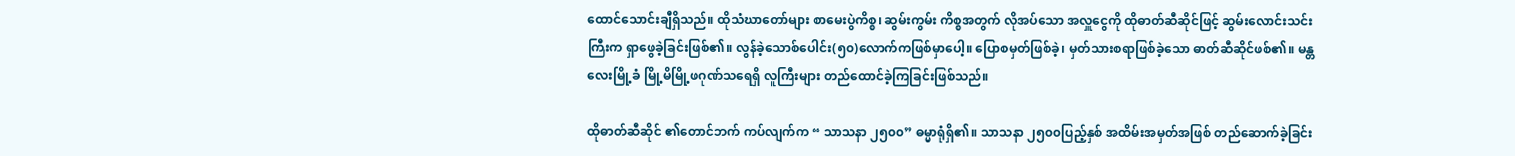ထောင်သောင်းချီရှိသည်။ ထိုသံဃာတော်များ စာမေးပွဲကိစ္စ၊ ဆွမ်းကွမ်း ကိစ္စအတွက် လိုအပ်သော အလှူငွေကို ထိုဓာတ်ဆီဆိုင်ဖြင့် ဆွမ်းလောင်းသင်းကြီးက ရှာဖွေခဲ့ခြင်းဖြစ်၏။ လွန်ခဲ့သောစ်ပေါင်း(၅၀)လောက်ကဖြစ်မှာပေါ့။ ပြောစမှတ်ဖြစ်ခဲ့၊ မှတ်သားစရာဖြစ်ခဲ့သော ဓာတ်ဆီဆိုင်ဖစ်၏။ မန္တလေးမြို့ခံ မြို့မိမြို့ဖဂုဏ်သရေရှိ လူကြီးများ တည်ထောင်ခဲ့ကြခြင်းဖြစ်သည်။

ထိုဓာတ်ဆီဆိုင် ၏တောင်ဘက် ကပ်လျက်က “ သာသနာ ၂၅၀၀” ဓမ္မာရုံရှိ၏။ သာသနာ ၂၅၀၀ပြည့်နှစ် အထိမ်းအမှတ်အဖြစ် တည်ဆောက်ခဲ့ခြင်း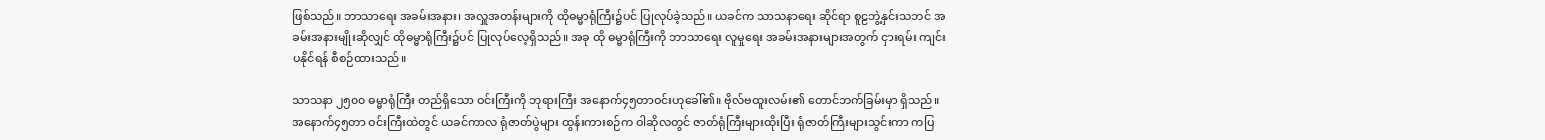ဖြစ်သည်။ ဘာသာရေး အခမ်းအနား၊ အလှူအတန်းများကို ထိုဓမ္မာရုံကြီး၌ပင် ပြုလုပ်ခဲ့သည်။ ယခင်က သာသနာရေး ဆိုင်ရာ စူဠဘွဲ့နှင်းသဘင် အခမ်းအနားမျိုးဆိုလျှင် ထိုဓမ္မာရုံကြီး၌ပင် ပြုလုပ်လေ့ရှိသည်။ အခု ထို ဓမ္မာရုံကြီးကို ဘာသာရေး လူမှုရေး အခမ်းအနားများအတွက် ငှားရမ်း ကျင်းပနိုင်ရန် စီစဉ်ထားသည်။

သာသနာ ၂၅၀၀ ဓမ္မာရုံကြီး တည်ရှိသော ဝင်းကြီးကို ဘုရားကြီး အနောက်၄၅တာဝင်းဟုခေါ်၏။ ဗိုလ်ဗထူးလမ်း၏ တောင်ဘက်ခြမ်းမှာ ရှိသည်။ အနောက်၄၅တာ ဝင်းကြီးထဲတွင် ယခင်ကာလ ရုံဇာတ်ပွဲများ ထွန်းကားစဉ်က ဝါဆိုလတွင် ဇာတ်ရုံကြီးများထိုးပြီး ရုံဇာတ်ကြီးများသွင်းကာ ကပြ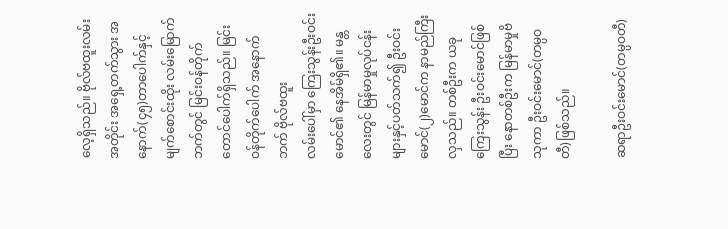လေ့ရှိသည်။ ဗိုလ်ဗထူးလမ်းအတိုင်း အရှေ့တက်သွား အနောက်(၄၅)တာပေါက်နှင့် မျက်စောင်းထိုး လမ်းမြောက်ဘက်တွင် မြင်းဝန်တိုက်တောင်ပေါက်ရှိသည်။ မြင်းဝန်တိုက်ပေါက် အနောက်ဘက် ဗိုလ်ဗထူး
လမ်းပေါ်မှာ ကြေးသွန်းဦးဝင်းမောင်၏ နေအိမ်ရှိ၏။ မန္တလေးတွင် မြန်မာမှုလုပ်ငန်းများနှင့်ပတ်သက်၍ ဦးဝင်းမောင်(၂)မောင်က နာမည်ကြီးလှသည်။ တစ်ဦးက ယခုကြေးသွန်း ဦးဝင်းမောင်ဖြစ်ပြီး နောတစ်ဦးက မြန်မာမှုဗိသုကာ ဦးဝင်းမောင်(တမ္ပဝတီ)ဖြစ်သည်။

ဆရာဦးဝင်းမောင်(တမ္ပဝတီ)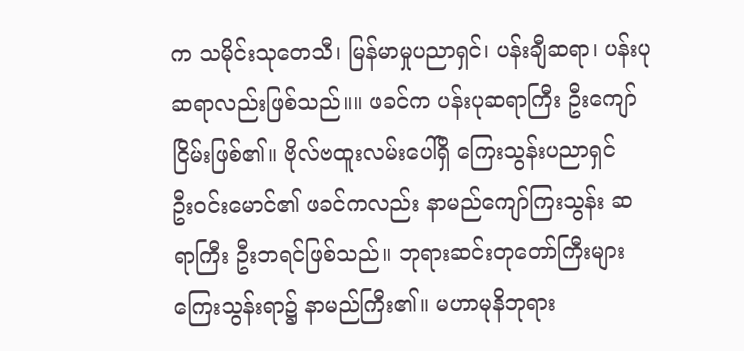က သမိုင်းသုတေသီ၊ မြန်မာမှုပညာရှင်၊ ပန်းချီဆရာ၊ ပန်းပုဆရာလည်းဖြစ်သည်။။ ဖခင်က ပန်းပုဆရာကြီး ဦးကျော်ငြိမ်းဖြစ်၏။ ဗိုလ်ဗထူးလမ်းပေါ်ရှိ ကြေးသွန်းပညာရှင်
ဦးဝင်းမောင်၏ ဖခင်ကလည်း နာမည်ကျော်ကြးသွန်း ဆရာကြီး ဦးဘရင်ဖြစ်သည်။ ဘုရားဆင်းတုတော်ကြီးများ ကြေးသွန်းရာ၌ နာမည်ကြီး၏။ မဟာမုနိဘုရား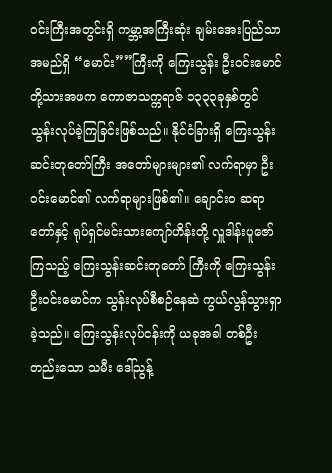ဝင်းကြီးအတွင်းရှိ ကမ္ဘာ့အကြီးဆုံး ချမ်းအေးပြည်သာ အမည်ရှိ “မောင်း””ကြီးကို ကြေးသွန်း ဦးဝင်းမောင်တို့သားအဖက ကောဇာသက္ကရာဇ် ၁၃၃၃ခုနှစ်တွင် သွန်းလုပ်ခဲ့ကြခြင်းဖြစ်သည်။ နိုင်ငံခြားရှိ ကြေးသွန်းဆင်းတုတော်ကြီး အတော်များများ၏ လက်ရာမှာ ဦးဝင်းမောင်၏ လက်ရာများဖြစ်၏။ ချောင်း၀ ဆရာတော်နှင့် ရုပ်ရှင်မင်းသားကျော်ဟိန်းတို့ လှူဒါန်းပူဇော်ကြသည့် ကြေးသွန်းဆင်းတုတော် ကြီးကို ကြေးသွန်း ဦးဝင်းမောင်က သွန်းလုပ်စီစဉ်နေဆဲ ကွယ်လွန်သွားရှာခဲ့သည်။ ကြေးသွန်းလုပ်ငန်းကို ယခုအခါ တစ်ဦးတည်းသော သမီး ဒေါ်ညွန့်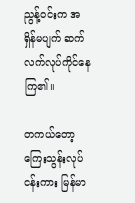ညွန့်ဝင်းက အရှိန်မပျက် ဆက်လက်လုပ်ကိုင်နေကြ၏။

တကယ်တော့ ကြေးသွန်းလုပ်ငန်းကား မြန်မာ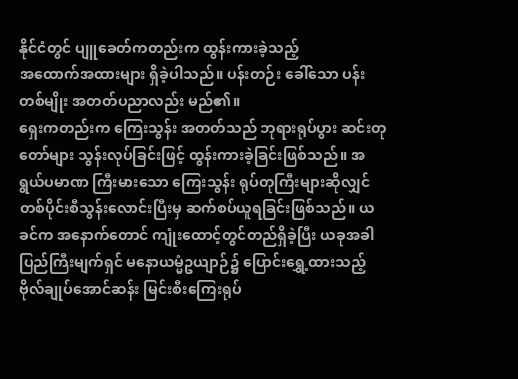နိုင်ငံတွင် ပျူခေတ်ကတည်းက ထွန်းကားခဲ့သည့်
အထောက်အထားများ ရှိခဲ့ပါသည်။ ပန်းတဉ်း ခေါ်သော ပန်းတစ်မျိုး အတတ်ပညာလည်း မည်၏။
ရှေးကတည်းက ကြေးသွန်း အတတ်သည် ဘုရားရုပ်ပွား ဆင်းတုတော်များ သွန်းလုပ်ခြင်းဖြင့် ထွန်းကားခဲ့ခြင်းဖြစ်သည်။ အရွယ်ပမာဏ ကြီးမားသော ကြေးသွန်း ရုပ်တုကြီးများဆိုလျှင် တစ်ပိုင်းစီသွန်းလောင်းပြီးမှ ဆက်စပ်ယူရခြင်းဖြစ်သည်။ ယခင်က အနောက်တောင် ကျုံးထောင့်တွင်တည်ရှိခဲ့ပြီး ယခုအခါ ပြည်ကြီးမျက်ရှင် မနောယမ္မံဥယျာဉ်၌ ပြောင်းရွှေ့ထားသည့် ဗိုလ်ချုပ်အောင်ဆန်း မြင်းစီးကြေးရုပ်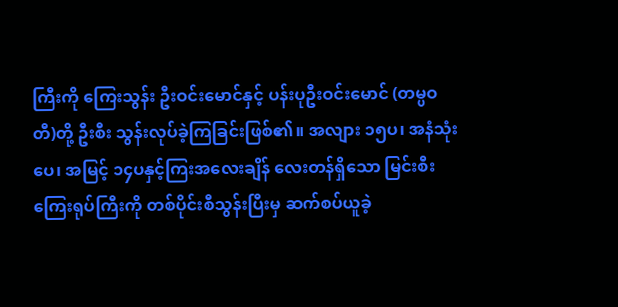ကြီးကို ကြေးသွန်း ဦးဝင်းမောင်နှင့် ပန်းပုဦးဝင်းမောင် (တမ္ပဝတီ)တို့ ဦးစီး သွန်းလုပ်ခဲ့ကြခြင်းဖြစ်၏။ အလျား ၁၅ပ၊ အနံသုံးပေ၊ အမြင့် ၁၄ပနှင့်ကြးအလေးချိန် လေးတန်ရှိသော မြင်းစီး ကြေးရုပ်ကြီးကို တစ်ပိုင်းစီသွန်းပြီးမှ ဆက်စပ်ယူခဲ့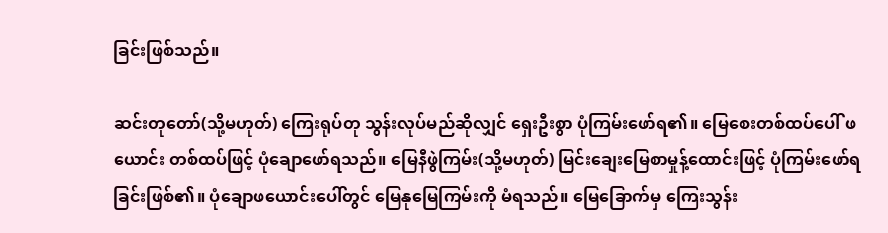ခြင်းဖြစ်သည်။

ဆင်းတုတော်(သို့မဟုတ်) ကြေးရုပ်တု သွန်းလုပ်မည်ဆိုလျှင် ရှေးဦးစွာ ပုံကြမ်းဖော်ရ၏။ မြေစေးတစ်ထပ်ပေါ် ဖယောင်း တစ်ထပ်ဖြင့် ပုံချောဖော်ရသည်။ မြေနီဖွဲကြမ်း(သို့မဟုတ်) မြင်းချေးမြေစာမှုန့်ထောင်းဖြင့် ပုံကြမ်းဖော်ရခြင်းဖြစ်၏။ ပုံချောဖယောင်းပေါ်တွင် မြေနုမြေကြမ်းကို မံရသည်။ မြေခြောက်မှ ကြေးသွန်း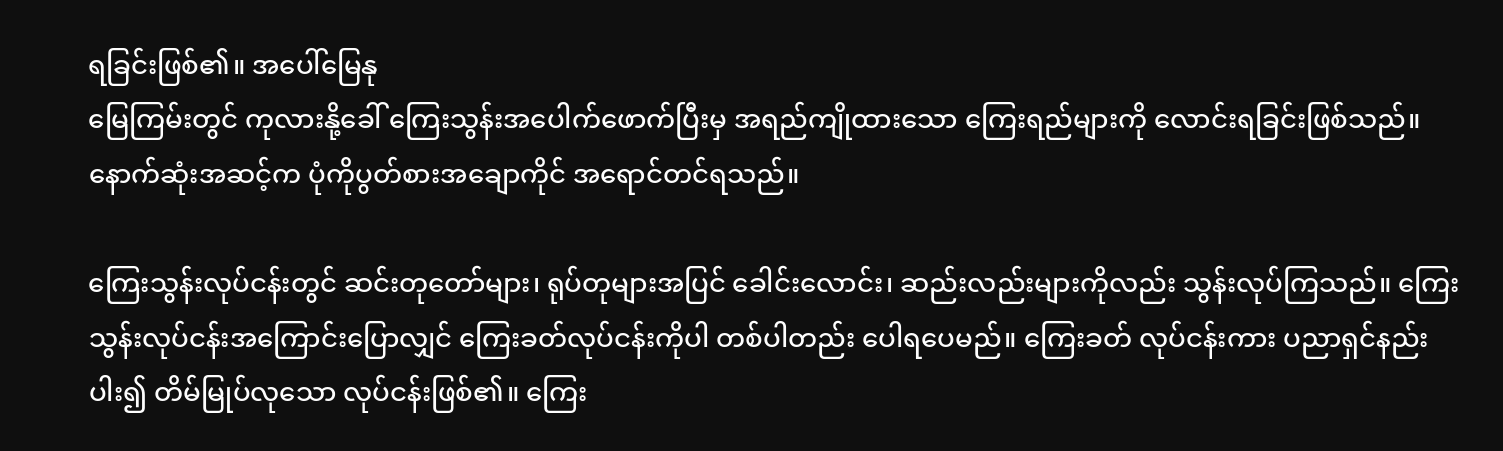ရခြင်းဖြစ်၏။ အပေါ်မြေနု
မြေကြမ်းတွင် ကုလားနို့ခေါ် ကြေးသွန်းအပေါက်ဖောက်ပြီးမှ အရည်ကျိုထားသော ကြေးရည်များကို လောင်းရခြင်းဖြစ်သည်။ နောက်ဆုံးအဆင့်က ပုံကိုပွတ်စားအချောကိုင် အရောင်တင်ရသည်။

ကြေးသွန်းလုပ်ငန်းတွင် ဆင်းတုတော်များ၊ ရုပ်တုများအပြင် ခေါင်းလောင်း၊ ဆည်းလည်းများကိုလည်း သွန်းလုပ်ကြသည်။ ကြေးသွန်းလုပ်ငန်းအကြောင်းပြောလျှင် ကြေးခတ်လုပ်ငန်းကိုပါ တစ်ပါတည်း ပေါရပေမည်။ ကြေးခတ် လုပ်ငန်းကား ပညာရှင်နည်းပါး၍ တိမ်မြုပ်လုသော လုပ်ငန်းဖြစ်၏။ ကြေး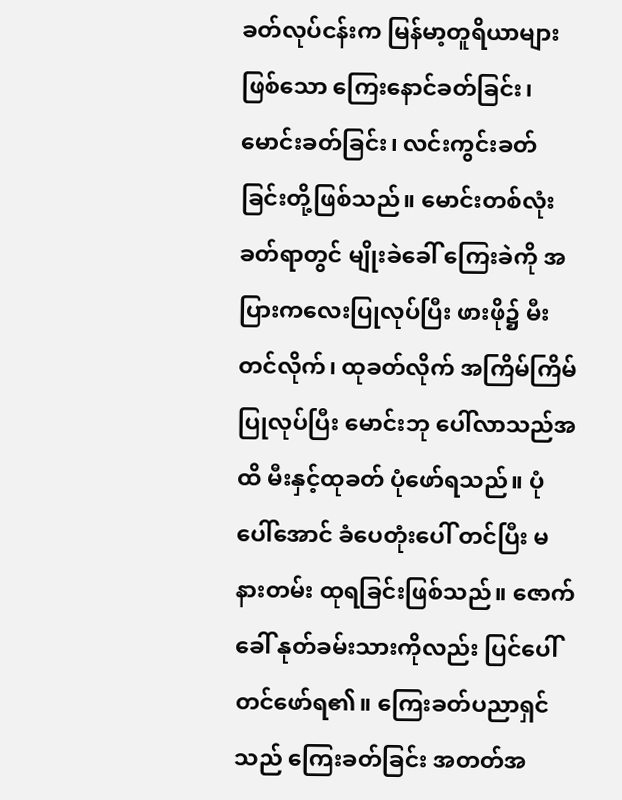ခတ်လုပ်ငန်းက မြန်မာ့တူရိယာများဖြစ်သော ကြေးနောင်ခတ်ခြင်း၊ မောင်းခတ်ခြင်း၊ လင်းကွင်းခတ်ခြင်းတို့ဖြစ်သည်။ မောင်းတစ်လုံးခတ်ရာတွင် မျိုးခဲခေါ် ကြေးခဲကို အပြားကလေးပြုလုပ်ပြီး ဖားဖို၌ မီးတင်လိုက်၊ ထုခတ်လိုက် အကြိမ်ကြိမ်ပြုလုပ်ပြီး မောင်းဘု ပေါ်လာသည်အထိ မီးနှင့်ထုခတ် ပုံဖော်ရသည်။ ပုံပေါ်အောင် ခံပေတုံးပေါ် တင်ပြီး မနားတမ်း ထုရခြင်းဖြစ်သည်။ ဇောက်ခေါ် နုတ်ခမ်းသားကိုလည်း ပြင်ပေါ်တင်ဖော်ရ၏။ ကြေးခတ်ပညာရှင်သည် ကြေးခတ်ခြင်း အတတ်အ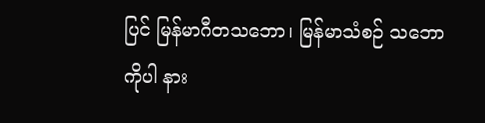ပြင် မြန်မာဂီတသဘော၊ မြန်မာသံစဉ် သဘောကိုပါ နား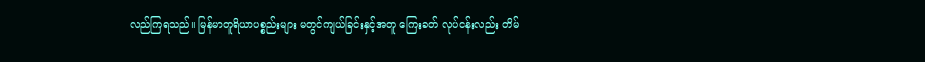လည်ကြရသည်။ မြန်မာတူရိယာပစ္စည်းများ မတွင်ကျယ်ခြင်းနှင့်အတူ ကြေးခတ် လုပ်ငန်းလည်း တိမ်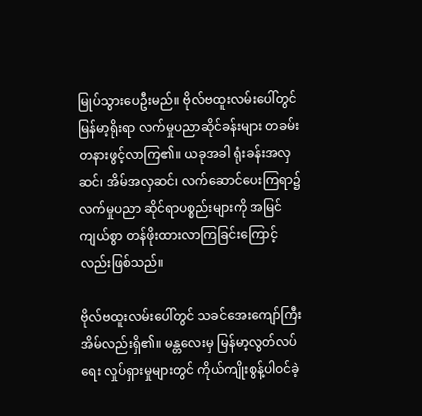မြုပ်သွားပေဦးမည်။ ဗိုလ်ဗထူးလမ်းပေါ်တွင် မြန်မာ့ရိုးရာ လက်မှုပညာဆိုင်ခန်းများ တခမ်းတနားဖွင့်လာကြ၏။ ယခုအခါ ရုံးခန်းအလှဆင်၊ အိမ်အလှဆင်၊ လက်ဆောင်ပေးကြရာ၌ လက်မှုပညာ ဆိုင်ရာပစ္စည်းများကို အမြင်ကျယ်စွာ တန်ဖိုးထားလာကြခြင်းကြောင့်လည်းဖြစ်သည်။

ဗိုလ်ဗထူးလမ်းပေါ်တွင် သခင်အေးကျော်ကြီး အိမ်လည်းရှိ၏။ မန္တလေးမှ မြန်မာ့လွတ်လပ်ရေး လှုပ်ရှားမှုများတွင် ကိုယ်ကျိုးစွန့်ပါဝင်ခဲ့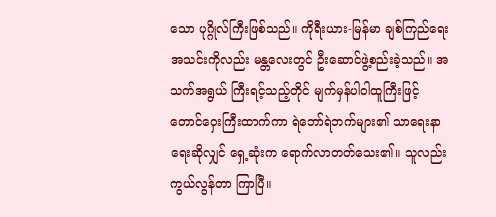သော ပုဂ္ဂိုလ်ကြီးဖြစ်သည်။ ကိုရီးယား-မြန်မာ ချစ်ကြည်ရေး အသင်းကိုလည်း မန္တလေးတွင် ဦးဆောင်ဖွဲ့စည်းခဲ့သည်။ အသက်အရွယ် ကြီးရင့်သည့်တိုင် မျက်မှန်ပါဝါထူကြီးဖြင့် တောင်ဝှေးကြီးထာက်ကာ ရဲဘော်ရဲဘက်များ၏ သာရေးနာရေးဆိုလျှင် ရှေ့ဆုံးက ရောက်လာတတ်သေး၏။ သူလည်း ကွယ်လွန်တာ ကြာပြီ။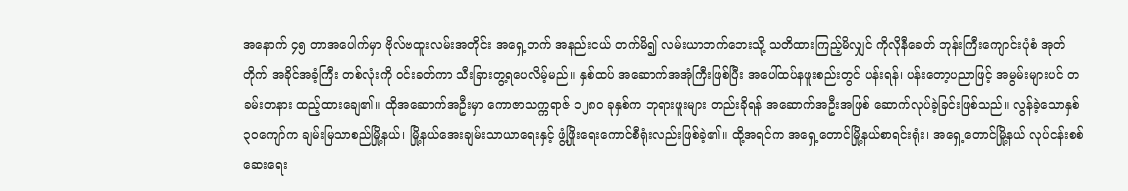အနောက် ၄၅ တာအပေါက်မှာ ဗိုလ်ဗထူးလမ်းအတိုင်း အရှေ့ဘက် အနည်းငယ် တက်မိ၍ လမ်းယာဘက်ဘေးသို့ သတိထားကြည့်မိလျှင် ကိုလိုနီခေတ် ဘုန်းကြီးကျောင်းပုံစံ အုတ်တိုက် အခိုင်အခံ့ကြီး တစ်လုံးကို ဝင်းခတ်ကာ သီးခြားတွ့ရပေလိမ့်မည်။ နှစ်ထပ် အဆောက်အအုံကြီးဖြစ်ပြီး အပေါ်ထပ်နဖူးစည်းတွင် ပန်းရန်၊ ပန်းတော့ပညာဖြင့် အမွမ်းများပင် တခမ်းတနား ထည့်ထားချေ၏။ ထိုအဆောက်အဦးမှာ ကောဇာသက္ကရာဇ် ၁၂၈၀ ခုနှစ်က ဘုရားဖူးများ တည်းခိုရန် အဆောက်အဦးအဖြစ် ဆောက်လုပ်ခဲ့ခြင်းဖြစ်သည်။ လွန်ခဲ့သောနှစ်၃၀ကျော်က ချမ်းမြသာစည်မြို့နယ်၊ မြို့နယ်အေးချမ်းသာယာရေးနှင့် ဖွံ့ဖြိုးရေးကောင်စီရုံးလည်းဖြစ်ခဲ့၏။ ထို့အရင်က အရှေ့တောင်မြို့နယ်စာရင်းရုံး၊ အရှေ့တောင်မြို့နယ် လုပ်ငန်းစစ်ဆေးရေး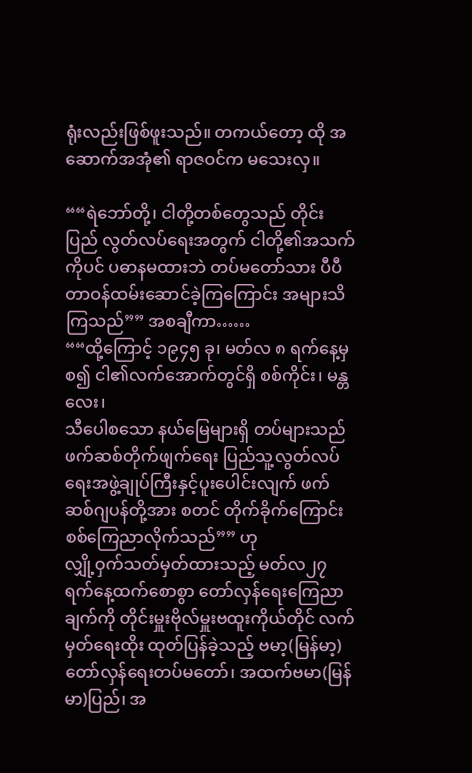ရုံးလည်းဖြစ်ဖူးသည်။ တကယ်တော့ ထို အဆောက်အအုံ၏ ရာဇဝင်က မသေးလှ။

““ရဲဘော်တို့၊ ငါတို့တစ်တွေသည် တိုင်းပြည် လွတ်လပ်ရေးအတွက် ငါတို့၏အသက်ကိုပင် ပဓာနမထားဘဲ တပ်မတော်သား ပီပီ တာဝန်ထမ်းဆောင်ခဲ့ကြကြောင်း အများသိကြသည်”” အစချီကာ……
““ထို့ကြောင့် ၁၉၄၅ ခု၊ မတ်လ ၈ ရက်နေ့မှစ၍ ငါ၏လက်အောက်တွင်ရှိ စစ်ကိုင်း၊ မန္တလေး၊
သီပေါစသော နယ်မြေများရှိ တပ်များသည် ဖက်ဆစ်တိုက်ဖျက်ရေး ပြည်သူ့လွတ်လပ်ရေးအဖွဲ့ချုပ်ကြီးနှင့်ပူးပေါင်းလျက် ဖက်ဆစ်ဂျပန်တို့အား စတင် တိုက်ခိုက်ကြောင်း စစ်ကြေညာလိုက်သည်”” ဟု
လျှို့ဝှက်သတ်မှတ်ထားသည့် မတ်လ၂၇ ရက်နေ့ထက်စောစွာ တော်လှန်ရေးကြေညာချက်ကို တိုင်းမှူးဗိုလ်မှူးဗထူးကိုယ်တိုင် လက်မှတ်ရေးထိုး ထုတ်ပြန်ခဲ့သည့် ဗမာ့(မြန်မာ့)တော်လှန်ရေးတပ်မတော်၊ အထက်ဗမာ(မြန်မာ)ပြည်၊ အ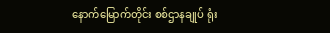နောက်မြောက်တိုင်း စစ်ဌာနချုပ် ရုံး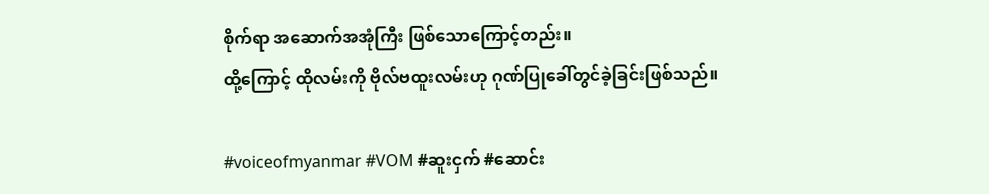စိုက်ရာ အဆောက်အအုံကြီး ဖြစ်သောကြောင့်တည်း။
ထို့ကြောင့် ထိုလမ်းကို ဗိုလ်ဗထူးလမ်းဟု ဂုဏ်ပြုခေါ်တွင်ခဲ့ခြင်းဖြစ်သည်။

#voiceofmyanmar #VOM #ဆူးငှက် #ဆောင်း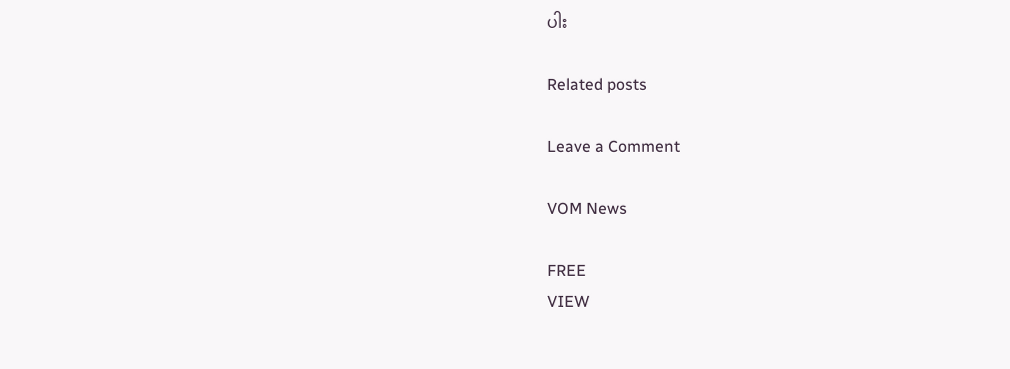ပါး

Related posts

Leave a Comment

VOM News

FREE
VIEW